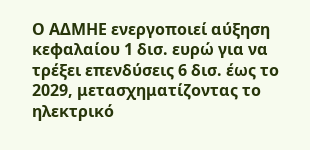Ο ΑΔΜΗΕ ενεργοποιεί αύξηση κεφαλαίου 1 δισ. ευρώ για να τρέξει επενδύσεις 6 δισ. έως το 2029, μετασχηματίζοντας το ηλεκτρικό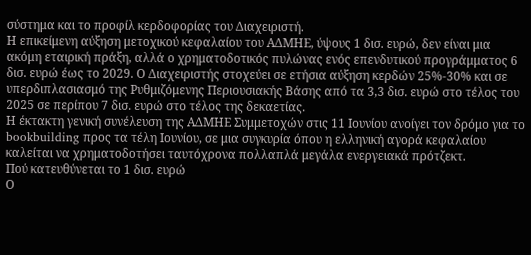σύστημα και το προφίλ κερδοφορίας του Διαχειριστή.
Η επικείμενη αύξηση μετοχικού κεφαλαίου του ΑΔΜΗΕ, ύψους 1 δισ. ευρώ, δεν είναι μια ακόμη εταιρική πράξη, αλλά ο χρηματοδοτικός πυλώνας ενός επενδυτικού προγράμματος 6 δισ. ευρώ έως το 2029. Ο Διαχειριστής στοχεύει σε ετήσια αύξηση κερδών 25%-30% και σε υπερδιπλασιασμό της Ρυθμιζόμενης Περιουσιακής Βάσης από τα 3,3 δισ. ευρώ στο τέλος του 2025 σε περίπου 7 δισ. ευρώ στο τέλος της δεκαετίας.
Η έκτακτη γενική συνέλευση της ΑΔΜΗΕ Συμμετοχών στις 11 Ιουνίου ανοίγει τον δρόμο για το bookbuilding προς τα τέλη Ιουνίου, σε μια συγκυρία όπου η ελληνική αγορά κεφαλαίου καλείται να χρηματοδοτήσει ταυτόχρονα πολλαπλά μεγάλα ενεργειακά πρότζεκτ.
Πού κατευθύνεται το 1 δισ. ευρώ
Ο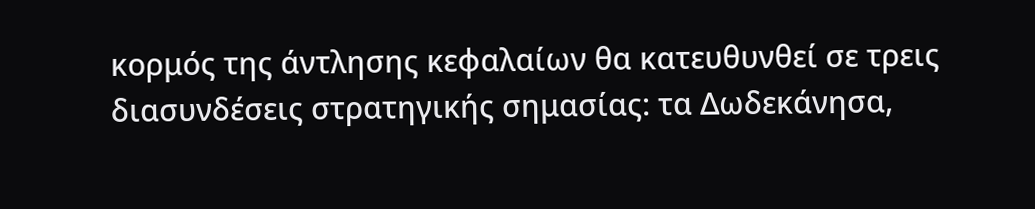κορμός της άντλησης κεφαλαίων θα κατευθυνθεί σε τρεις διασυνδέσεις στρατηγικής σημασίας: τα Δωδεκάνησα,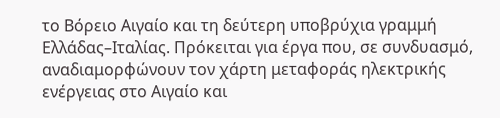το Βόρειο Αιγαίο και τη δεύτερη υποβρύχια γραμμή Ελλάδας–Ιταλίας. Πρόκειται για έργα που, σε συνδυασμό, αναδιαμορφώνουν τον χάρτη μεταφοράς ηλεκτρικής ενέργειας στο Αιγαίο και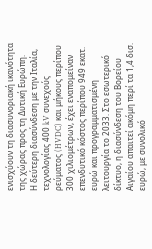ενισχύουν τη διασυνοριακή ικανότητα της χώρας προς τη Δυτική Ευρώπη.
Η δεύτερη διασύνδεση με την Ιταλία, τεχνολογίας 400 kV συνεχούς ρεύματος (HVDC) και μήκους περίπου 300 χιλιομέτρων, έχει εναπομείναν επενδυτικό κόστος περίπου 949 εκατ. ευρώ και προγραμματισμένη λειτουργία το 2033. Στο εσωτερικό δίκτυο, η διασύνδεση του Βορείου Αιγαίου απαιτεί ακόμη περί τα 1,4 δισ. ευρώ, με συνολικό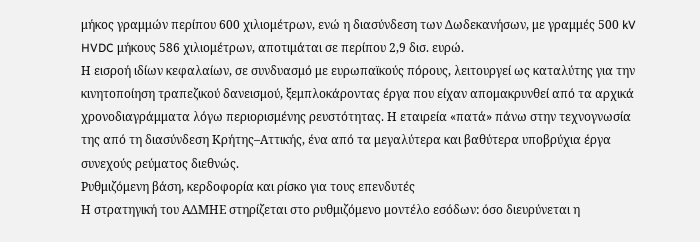μήκος γραμμών περίπου 600 χιλιομέτρων, ενώ η διασύνδεση των Δωδεκανήσων, με γραμμές 500 kV HVDC μήκους 586 χιλιομέτρων, αποτιμάται σε περίπου 2,9 δισ. ευρώ.
Η εισροή ιδίων κεφαλαίων, σε συνδυασμό με ευρωπαϊκούς πόρους, λειτουργεί ως καταλύτης για την κινητοποίηση τραπεζικού δανεισμού, ξεμπλοκάροντας έργα που είχαν απομακρυνθεί από τα αρχικά χρονοδιαγράμματα λόγω περιορισμένης ρευστότητας. Η εταιρεία «πατά» πάνω στην τεχνογνωσία της από τη διασύνδεση Κρήτης–Αττικής, ένα από τα μεγαλύτερα και βαθύτερα υποβρύχια έργα συνεχούς ρεύματος διεθνώς.
Ρυθμιζόμενη βάση, κερδοφορία και ρίσκο για τους επενδυτές
Η στρατηγική του ΑΔΜΗΕ στηρίζεται στο ρυθμιζόμενο μοντέλο εσόδων: όσο διευρύνεται η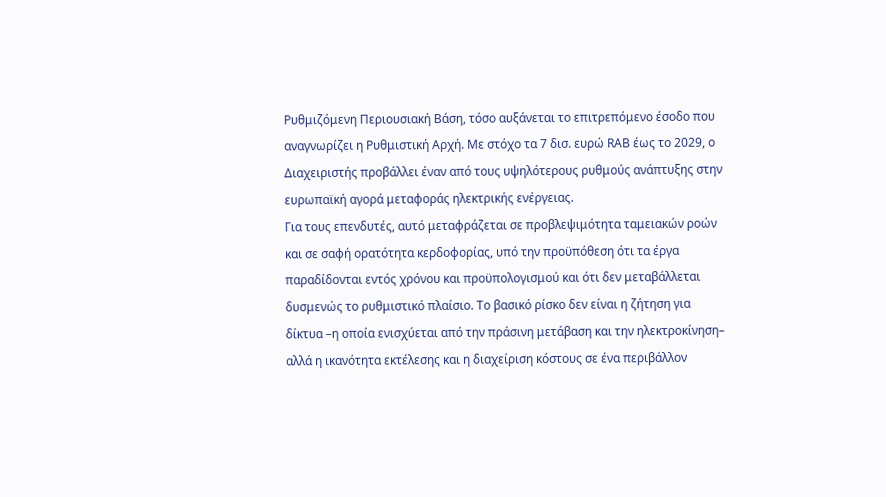Ρυθμιζόμενη Περιουσιακή Βάση, τόσο αυξάνεται το επιτρεπόμενο έσοδο που αναγνωρίζει η Ρυθμιστική Αρχή. Με στόχο τα 7 δισ. ευρώ RAB έως το 2029, ο Διαχειριστής προβάλλει έναν από τους υψηλότερους ρυθμούς ανάπτυξης στην ευρωπαϊκή αγορά μεταφοράς ηλεκτρικής ενέργειας.
Για τους επενδυτές, αυτό μεταφράζεται σε προβλεψιμότητα ταμειακών ροών και σε σαφή ορατότητα κερδοφορίας, υπό την προϋπόθεση ότι τα έργα παραδίδονται εντός χρόνου και προϋπολογισμού και ότι δεν μεταβάλλεται δυσμενώς το ρυθμιστικό πλαίσιο. Το βασικό ρίσκο δεν είναι η ζήτηση για δίκτυα –η οποία ενισχύεται από την πράσινη μετάβαση και την ηλεκτροκίνηση– αλλά η ικανότητα εκτέλεσης και η διαχείριση κόστους σε ένα περιβάλλον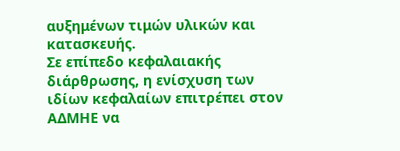αυξημένων τιμών υλικών και κατασκευής.
Σε επίπεδο κεφαλαιακής διάρθρωσης, η ενίσχυση των ιδίων κεφαλαίων επιτρέπει στον ΑΔΜΗΕ να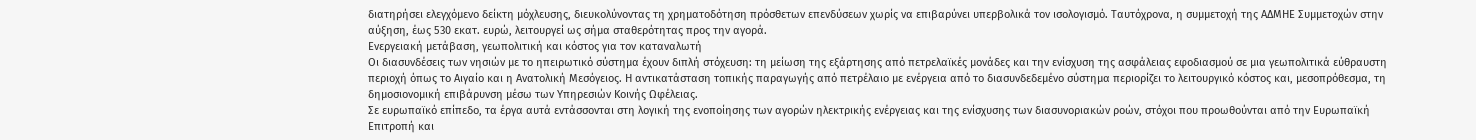διατηρήσει ελεγχόμενο δείκτη μόχλευσης, διευκολύνοντας τη χρηματοδότηση πρόσθετων επενδύσεων χωρίς να επιβαρύνει υπερβολικά τον ισολογισμό. Ταυτόχρονα, η συμμετοχή της ΑΔΜΗΕ Συμμετοχών στην αύξηση, έως 530 εκατ. ευρώ, λειτουργεί ως σήμα σταθερότητας προς την αγορά.
Ενεργειακή μετάβαση, γεωπολιτική και κόστος για τον καταναλωτή
Οι διασυνδέσεις των νησιών με το ηπειρωτικό σύστημα έχουν διπλή στόχευση: τη μείωση της εξάρτησης από πετρελαϊκές μονάδες και την ενίσχυση της ασφάλειας εφοδιασμού σε μια γεωπολιτικά εύθραυστη περιοχή όπως το Αιγαίο και η Ανατολική Μεσόγειος. Η αντικατάσταση τοπικής παραγωγής από πετρέλαιο με ενέργεια από το διασυνδεδεμένο σύστημα περιορίζει το λειτουργικό κόστος και, μεσοπρόθεσμα, τη δημοσιονομική επιβάρυνση μέσω των Υπηρεσιών Κοινής Ωφέλειας.
Σε ευρωπαϊκό επίπεδο, τα έργα αυτά εντάσσονται στη λογική της ενοποίησης των αγορών ηλεκτρικής ενέργειας και της ενίσχυσης των διασυνοριακών ροών, στόχοι που προωθούνται από την Ευρωπαϊκή Επιτροπή και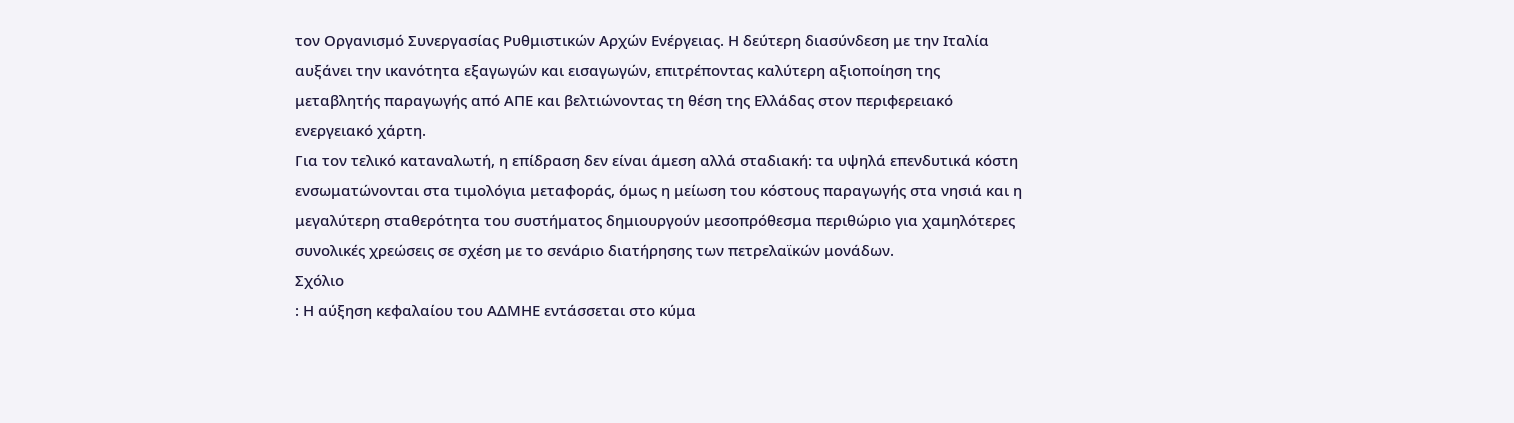τον Οργανισμό Συνεργασίας Ρυθμιστικών Αρχών Ενέργειας. Η δεύτερη διασύνδεση με την Ιταλία αυξάνει την ικανότητα εξαγωγών και εισαγωγών, επιτρέποντας καλύτερη αξιοποίηση της μεταβλητής παραγωγής από ΑΠΕ και βελτιώνοντας τη θέση της Ελλάδας στον περιφερειακό ενεργειακό χάρτη.
Για τον τελικό καταναλωτή, η επίδραση δεν είναι άμεση αλλά σταδιακή: τα υψηλά επενδυτικά κόστη ενσωματώνονται στα τιμολόγια μεταφοράς, όμως η μείωση του κόστους παραγωγής στα νησιά και η μεγαλύτερη σταθερότητα του συστήματος δημιουργούν μεσοπρόθεσμα περιθώριο για χαμηλότερες συνολικές χρεώσεις σε σχέση με το σενάριο διατήρησης των πετρελαϊκών μονάδων.
Σχόλιο
: Η αύξηση κεφαλαίου του ΑΔΜΗΕ εντάσσεται στο κύμα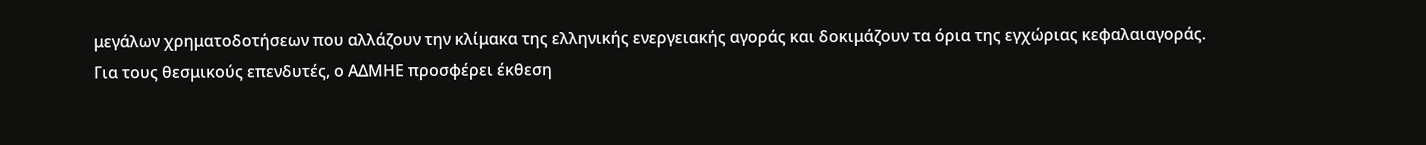μεγάλων χρηματοδοτήσεων που αλλάζουν την κλίμακα της ελληνικής ενεργειακής αγοράς και δοκιμάζουν τα όρια της εγχώριας κεφαλαιαγοράς. Για τους θεσμικούς επενδυτές, ο ΑΔΜΗΕ προσφέρει έκθεση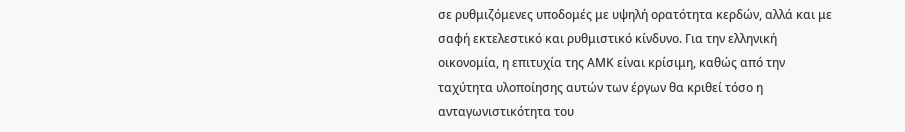σε ρυθμιζόμενες υποδομές με υψηλή ορατότητα κερδών, αλλά και με σαφή εκτελεστικό και ρυθμιστικό κίνδυνο. Για την ελληνική οικονομία, η επιτυχία της ΑΜΚ είναι κρίσιμη, καθώς από την ταχύτητα υλοποίησης αυτών των έργων θα κριθεί τόσο η ανταγωνιστικότητα του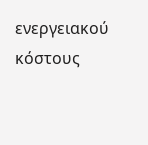ενεργειακού κόστους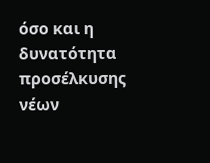όσο και η δυνατότητα προσέλκυσης νέων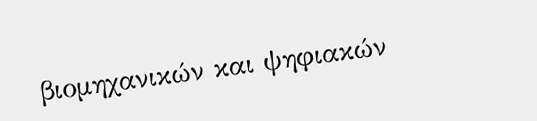βιομηχανικών και ψηφιακών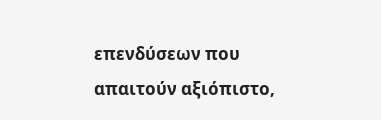επενδύσεων που απαιτούν αξιόπιστο,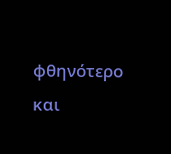φθηνότερο και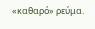«καθαρό» ρεύμα.